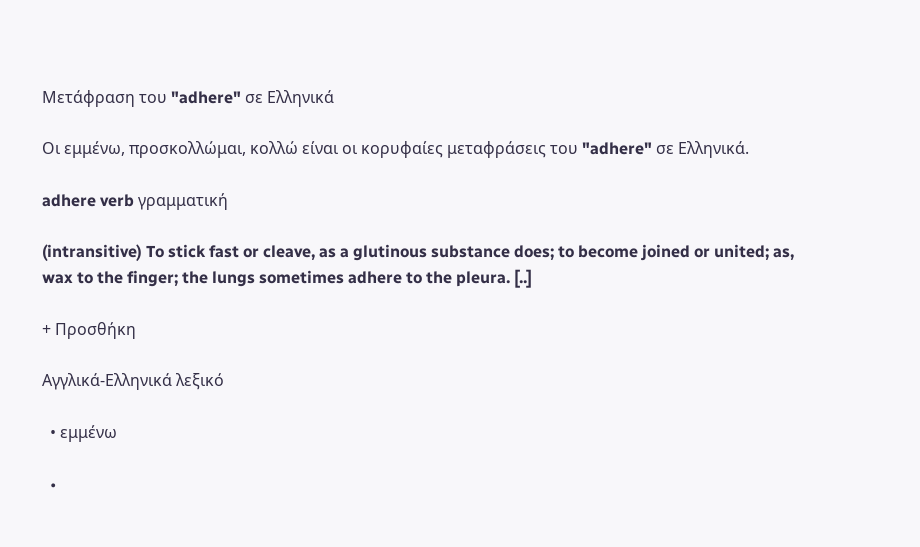Μετάφραση του "adhere" σε Ελληνικά

Οι εμμένω, προσκολλώμαι, κολλώ είναι οι κορυφαίες μεταφράσεις του "adhere" σε Ελληνικά.

adhere verb γραμματική

(intransitive) To stick fast or cleave, as a glutinous substance does; to become joined or united; as, wax to the finger; the lungs sometimes adhere to the pleura. [..]

+ Προσθήκη

Αγγλικά-Ελληνικά λεξικό

  • εμμένω

  •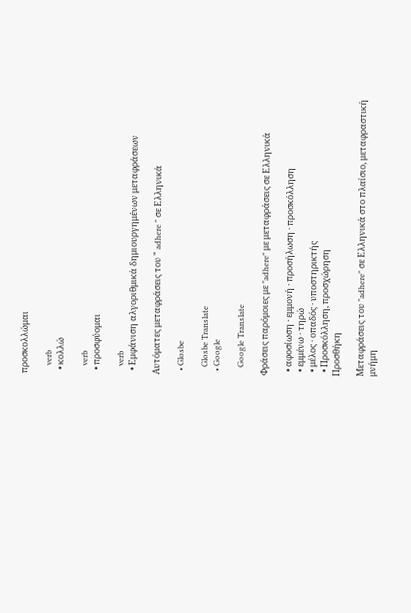προσκολλώμαι

    verb
  • κολλώ

    verb
  • προσφύομαι

    verb
  • Εμφάνιση αλγοριθμικά δημιουργημένων μεταφράσεων

Αυτόματες μεταφράσεις του " adhere " σε Ελληνικά

  • Glosbe

    Glosbe Translate
  • Google

    Google Translate

Φράσεις παρόμοιες με "adhere" με μεταφράσεις σε Ελληνικά

  • αφοσίωση · εμμονή · προσήλωση · προσκόλληση
  • εμμένω · τηρώ
  • μέλος · οπαδός · υποστηρικτής
  • Προσκόλληση, προσχώρηση
Προσθήκη

Μεταφράσεις του "adhere" σε Ελληνικά στο πλαίσιο, μεταφραστική μνήμη